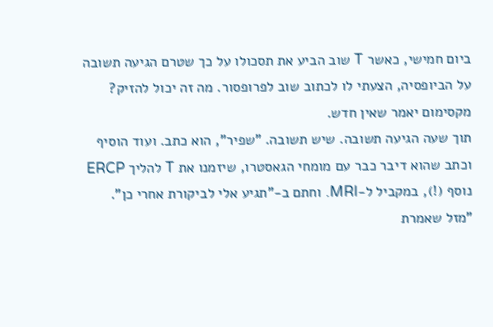ביום חמישי, כאשר T שוב הביע את תסכולו על כך שטרם הגיעה תשובה על הביופסיה, הצעתי לו לכתוב שוב לפרופסור. מה זה יכול להזיק? מקסימום יאמר שאין חדש.
תוך שעה הגיעה תשובה. שיש תשובה. "שפיר", הוא כתב. ועוד הוסיף וכתב שהוא דיבר כבר עם מומחי הגאסטרו, שיזמנו את T להליך ERCP נוסף (!), במקביל ל-MRI. וחתם ב-"תגיע אלי לביקורת אחרי כן".
"מזל שאמרת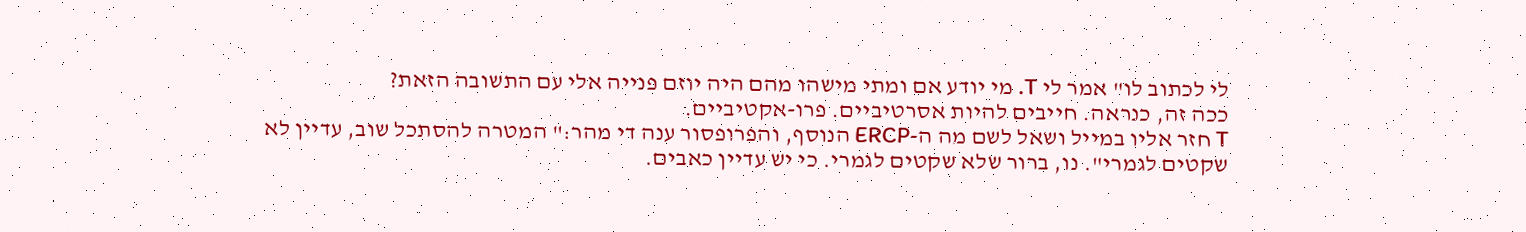לי לכתוב לו" אמר לי T. מי יודע אם ומתי מישהו מהם היה יוזם פנייה אלי עם התשובה הזאת?
ככה זה, כנראה. חייבים להיות אסרטיביים. פרו-אקטיביים.
T חזר אליו במייל ושאל לשם מה ה-ERCP הנוסף, והפרופסור ענה די מהר:" המטרה להסתכל שוב, עדיין לא שקטים לגמרי". נו, ברור שלא שקטים לגמרי. כי יש עדיין כאבים.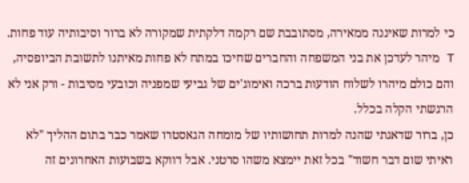כי למרות שאיננה ממאירה, מסתובבת שם רקמה דלקתית שמקורה לא ברור וסיבותיה עוד פחות.
T מיהר לעדכן את בני המשפחה והחברים שחיכו במתח לא פחות מאיתנו לתשובת הביופסיה, והם כולם מיהרו לשלוח הודעות ברכה ואימוג'ים של גביעי שמפניה וכובעי מסיבות - ורק אני לא הרגשתי הקלה בכלל.
כן, ברור שדאגתי שהנה למרות תחושותיו של מומחה הגאסטרו שאמר כבר בתום ההליך "לא ראיתי שום דבר חשוד" בכל זאת יימצא משהו סרטני. אבל דווקא בשבועות האחרונים זה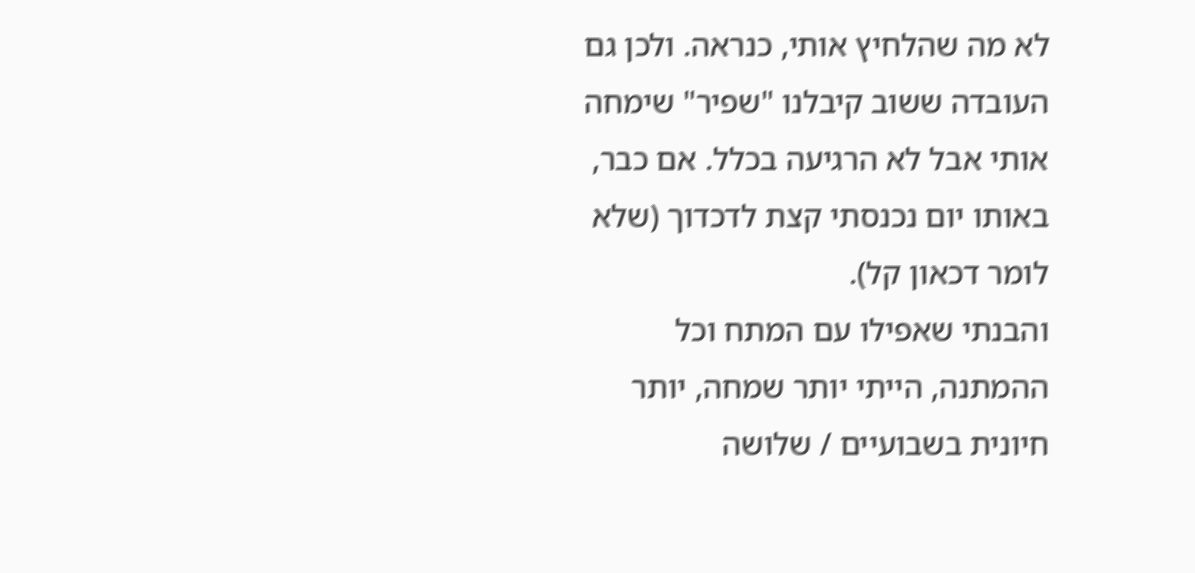לא מה שהלחיץ אותי, כנראה. ולכן גם העובדה ששוב קיבלנו "שפיר" שימחה אותי אבל לא הרגיעה בכלל. אם כבר, באותו יום נכנסתי קצת לדכדוך (שלא לומר דכאון קל).
והבנתי שאפילו עם המתח וכל ההמתנה, הייתי יותר שמחה, יותר חיונית בשבועיים / שלושה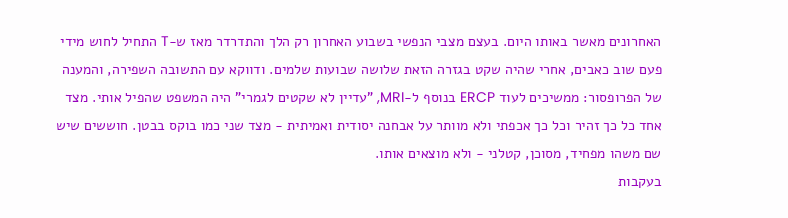האחרונים מאשר באותו היום. בעצם מצבי הנפשי בשבוע האחרון רק הלך והתדרדר מאז ש-T התחיל לחוש מידי פעם שוב כאבים, אחרי שהיה שקט בגזרה הזאת שלושה שבועות שלמים. ודווקא עם התשובה השפירה, והמענה של הפרופסור: ממשיכים לעוד ERCP בנוסף ל-MRI, "עדיין לא שקטים לגמרי" היה המשפט שהפיל אותי. מצד אחד כל כך זהיר וכל כך אכפתי ולא מוותר על אבחנה יסודית ואמיתית - מצד שני כמו בוקס בבטן. חוששים שיש שם משהו מפחיד, מסוכן, קטלני - ולא מוצאים אותו.
בעקבות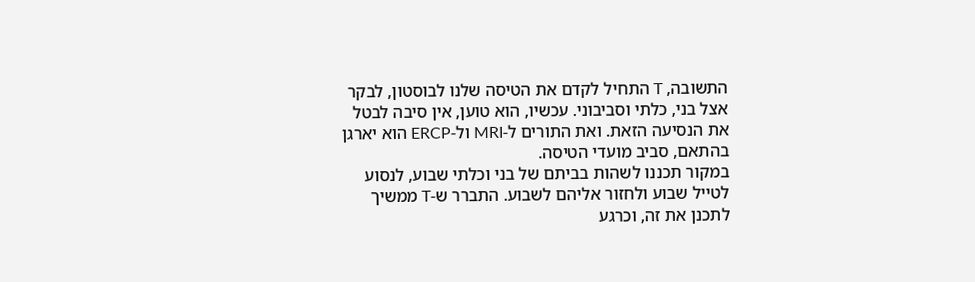התשובה, T התחיל לקדם את הטיסה שלנו לבוסטון, לבקר אצל בני, כלתי וסביבוני. עכשיו, הוא טוען, אין סיבה לבטל את הנסיעה הזאת. ואת התורים ל-MRI ול-ERCP הוא יארגן בהתאם, סביב מועדי הטיסה.
במקור תכננו לשהות בביתם של בני וכלתי שבוע, לנסוע לטייל שבוע ולחזור אליהם לשבוע. התברר ש-T ממשיך לתכנן את זה, וכרגע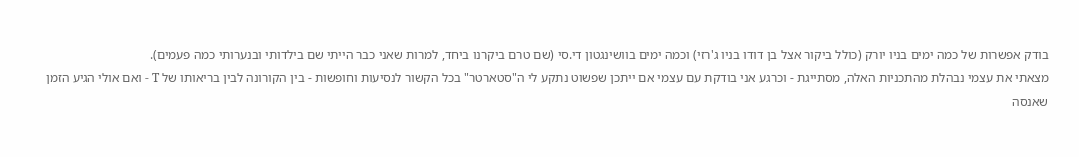בודק אפשרות של כמה ימים בניו יורק (כולל ביקור אצל בן דודו בניו ג'רזי) וכמה ימים בוושינגטון די.סי (שם טרם ביקרנו ביחד, למרות שאני כבר הייתי שם בילדותי ובנערותי כמה פעמים).
מצאתי את עצמי נבהלת מהתכניות האלה, מסתייגת - וכרגע אני בודקת עם עצמי אם ייתכן שפשוט נתקע לי ה"סטארטר" בכל הקשור לנסיעות וחופשות - בין הקורונה לבין בריאותו של T - ואם אולי הגיע הזמן שאנסה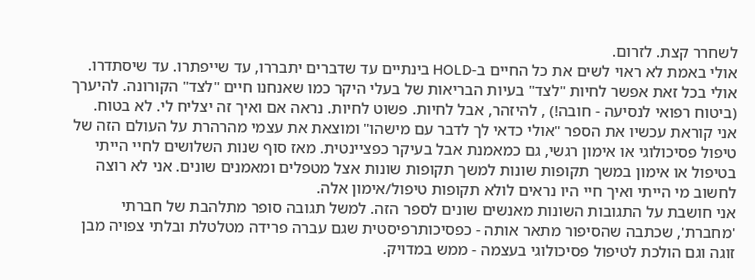לשחרר קצת. לזרום.
אולי באמת לא ראוי לשים את כל החיים ב-HOLD בינתיים עד שדברים יתבררו, עד שייפתרו. עד שיסתדרו. אולי בכל זאת אפשר לחיות "לצד" בעיות הבריאות של בעלי היקר כמו שאנחנו חיים "לצד" הקורונה. להיערך (ביטוח רפואי לנסיעה - חובה!) , להיזהר, אבל לחיות. פשוט לחיות. נראה אם ואיך זה יצליח לי. לא בטוח.
אני קוראת עכשיו את הספר "אולי כדאי לך לדבר עם מישהו" ומוצאת את עצמי מהרהרת על העולם הזה של טיפול פסיכולוגי או אימון רגשי, גם כמאמנת אבל בעיקר כפציינטית. מאז סוף שנות השלושים לחיי הייתי בטיפול או אימון במשך תקופות שונות למשך תקופות שונות אצל מטפלים ומאמנים שונים. אני לא רוצה לחשוב מי הייתי ואיך חיי היו נראים לולא תקופות טיפול/אימון אלה.
אני חושבת על התגובות השונות מאנשים שונים לספר הזה. למשל תגובה סופר מתלהבת של חברתי 'מחברת', שכתבה שהסיפור מתאר אותה - כפסיכותרפיסטית שגם עברה פרידה מטלטלת ובלתי צפויה מבן זוגה וגם הולכת לטיפול פסיכולוגי בעצמה - ממש במדויק.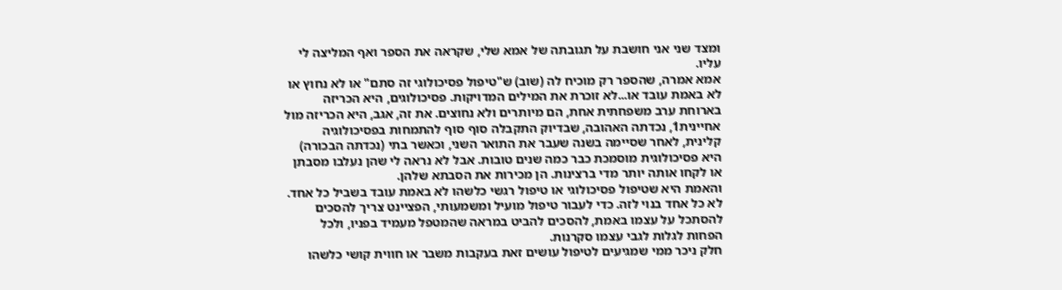ומצד שני אני חושבת על תגובתה של אמא שלי, שקראה את הספר ואף המליצה לי עליו.
אמא אמרה, שהספר רק מוכיח לה (שוב) ש"טיפול פסיכולוגי זה סתם" או לא נחוץ או לא באמת עובד או...לא זוכרת את המילים המדויקות. פסיכולוגים, היא הכריזה בארוחת ערב משפחתית אחת, הם מיותרים ולא נחוצים. את זה, אגב, היא הכריזה מול אחיינית1, נכדתה האהובה, שבדיוק התקבלה סוף סוף להתמחות בפסיכולוגיה קלינית, לאחר שסיימה בשנה שעבר את התואר השני, וכאשר בתי (נכדתה הבכורה) היא פסיכולוגית מוסמכת כבר כמה שנים טובות. אבל לא נראה לי שהן נעלבו מסבתן או לקחו אותה יותר מדי ברצינות. הן מכירות את הסבתא שלהן.
והאמת היא שטיפול פסיכולוגי או טיפול רגשי כלשהו לא באמת עובד בשביל כל אחד. לא כל אחד בנוי לזה. כדי לעבור טיפול מועיל ומשמעותי, הפציינט צריך להסכים להסתכל על עצמו באמת, להסכים להביט במראה שהמטפל מעמיד בפניו, ולכל הפחות לגלות לגבי עצמו סקרנות.
חלק ניכר ממי שמגיעים לטיפול עושים זאת בעקבות משבר או חווית קושי כלשהו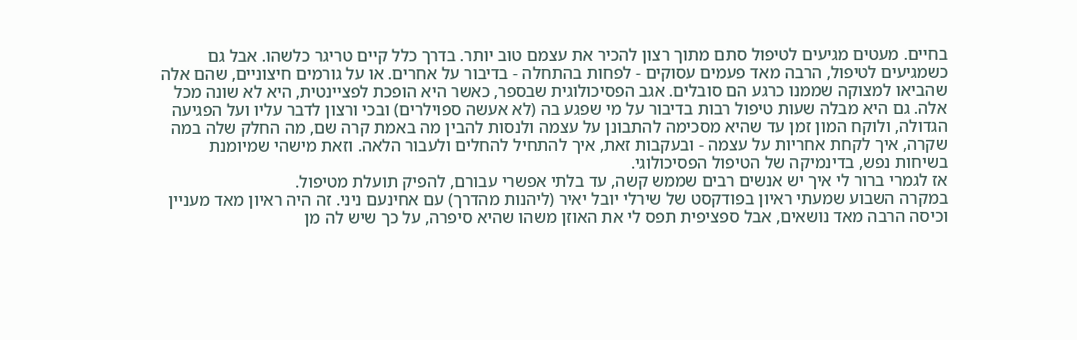בחיים. מעטים מגיעים לטיפול סתם מתוך רצון להכיר את עצמם טוב יותר. בדרך כלל קיים טריגר כלשהו. אבל גם כשמגיעים לטיפול, הרבה מאד פעמים עסוקים - לפחות בהתחלה - בדיבור על אחרים. או על גורמים חיצוניים, שהם אלה שהביאו למצוקה שממנו כרגע הם סובלים. אגב הפסיכולוגית שבספר, כאשר היא הופכת לפציינטית, היא לא שונה מכל אלה. גם היא מבלה שעות טיפול רבות בדיבור על מי שפגע בה (לא אעשה ספוילרים) ובכי ורצון לדבר עליו ועל הפגיעה הגדולה, ולוקח המון זמן עד שהיא מסכימה להתבונן על עצמה ולנסות להבין מה באמת קרה שם, מה החלק שלה במה שקרה, איך לקחת אחריות על עצמה - ובעקבות זאת, איך להתחיל להחלים ולעבור הלאה. וזאת מישהי שמיומנת בשיחות נפש, בדינמיקה של הטיפול הפסיכולוגי.
אז לגמרי ברור לי איך יש אנשים רבים שממש קשה, עד בלתי אפשרי עבורם, להפיק תועלת מטיפול.
במקרה השבוע שמעתי ראיון בפודקסט של שירלי יובל יאיר (ליהנות מהדרך) עם אחינעם ניני. זה היה ראיון מאד מעניין וכיסה הרבה מאד נושאים, אבל ספציפית תפס לי את האוזן משהו שהיא סיפרה, על כך שיש לה מן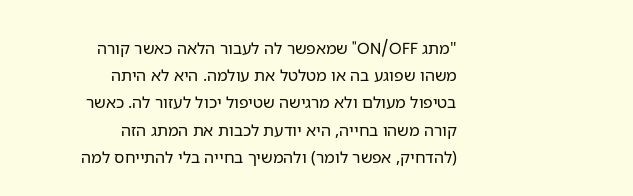"מתג ON/OFF" שמאפשר לה לעבור הלאה כאשר קורה משהו שפוגע בה או מטלטל את עולמה. היא לא היתה בטיפול מעולם ולא מרגישה שטיפול יכול לעזור לה. כאשר קורה משהו בחייה, היא יודעת לכבות את המתג הזה (להדחיק, אפשר לומר) ולהמשיך בחייה בלי להתייחס למה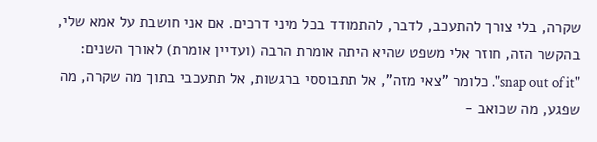שקרה, בלי צורך להתעכב, לדבר, להתמודד בכל מיני דרכים. אם אני חושבת על אמא שלי, בהקשר הזה, חוזר אלי משפט שהיא היתה אומרת הרבה (ועדיין אומרת) לאורך השנים: "snap out of it". כלומר "צאי מזה", אל תתבוססי ברגשות, אל תתעכבי בתוך מה שקרה, מה שפגע, מה שכואב -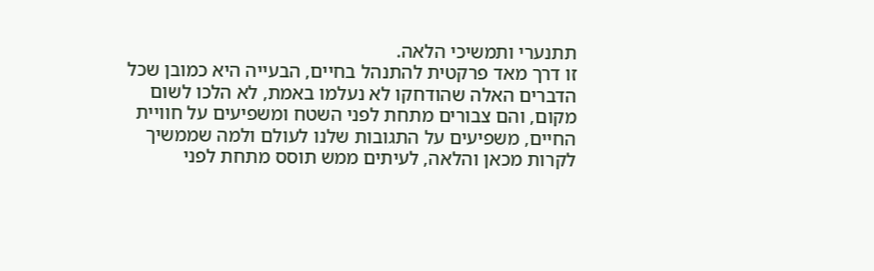תתנערי ותמשיכי הלאה.
זו דרך מאד פרקטית להתנהל בחיים, הבעייה היא כמובן שכל הדברים האלה שהודחקו לא נעלמו באמת, לא הלכו לשום מקום, והם צבורים מתחת לפני השטח ומשפיעים על חוויית החיים, משפיעים על התגובות שלנו לעולם ולמה שממשיך לקרות מכאן והלאה, לעיתים ממש תוסס מתחת לפני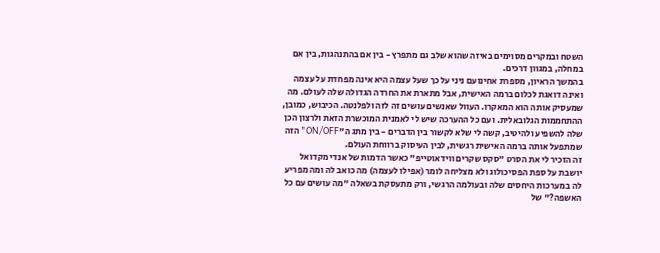השטח ובמקרים מסוימים באיזה שהוא שלב גם מתפרץ - בין אם בהתנהגות, בין אם במחלה, במגוון דרכים.
בהמשך הראיון, מספרת אחינועם ניני על כך שעל עצמה היא אינה מפחדת על עצמה ואינה דואגת לכלום ברמה האישית, אבל מתארת את החרדה הגדולה שלה לעולם. מה שמעסיק אותה הוא המאקרו. העוול שאנשים עושים זה לזה ולפלנטה. הכיבוש, כמובן, ההתחממות הגלובאלית. ועם כל ההערכה שיש לי לאמנית המוכשרת הזאת ולרצון הכן שלה להשפיע ולהיטיב, קשה לי שלא לקשור בין הדברים - בין מתג ה"ON/OFF" הזה שמתפעל אותה ברמה האישית רגשית, לבין העיסוק ברווחת העולם.
זה הזכיר לי את הסרט "סקס שקרים ווידאוטייפ" כאשר הדמות של אנדי מקדואל יושבת על ספת הפסיכולוג ולא מצליחה לומר (אפילו לעצמה) מה כואב לה ומה מפריע לה במערכות היחסים שלה ובעולמה הרגשי, ורק מתעסקת בשאלה "מה עושים עם כל האשפה?" של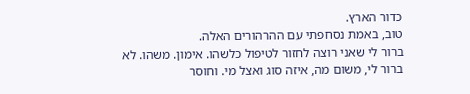כדור הארץ.
טוב, באמת נסחפתי עם ההרהורים האלה.
ברור לי שאני רוצה לחזור לטיפול כלשהו. אימון. משהו. לא ברור לי, משום מה, איזה סוג ואצל מי. וחוסר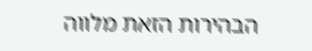הבהירות הזאת מלווה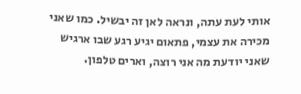אותי לעת עתה, ונראה לאן זה יבשיל. כמו שאני מכירה את עצמי, פתאום יגיע רגע שבו ארגיש שאני יודעת מה אני רוצה, וארים טלפון.